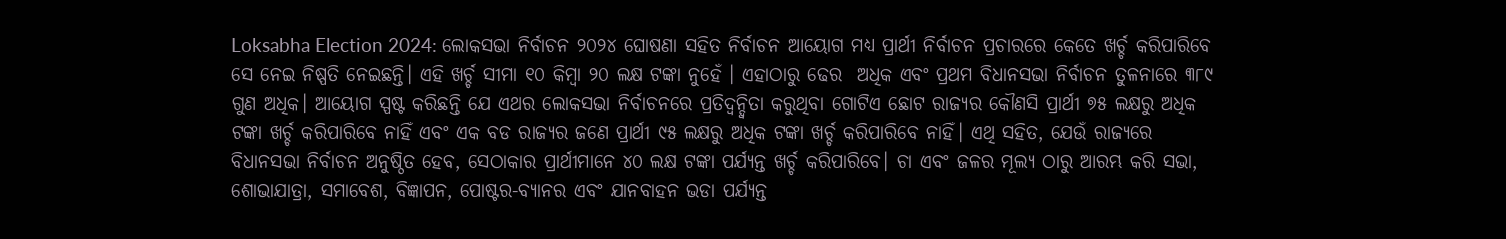Loksabha Election 2024: ଲୋକସଭା ନିର୍ବାଚନ ୨୦୨୪ ଘୋଷଣା ସହିତ ନିର୍ବାଚନ ଆୟୋଗ ମଧ୍ୟ ପ୍ରାର୍ଥୀ ନିର୍ବାଚନ ପ୍ରଚାରରେ କେତେ ଖର୍ଚ୍ଚ କରିପାରିବେ ସେ ନେଇ ନିଷ୍ପତି ନେଇଛନ୍ତି। ଏହି ଖର୍ଚ୍ଚ ସୀମା ୧୦ କିମ୍ବା ୨୦ ଲକ୍ଷ ଟଙ୍କା ନୁହେଁ । ଏହାଠାରୁ ଢେର  ଅଧିକ ଏବଂ ପ୍ରଥମ ବିଧାନସଭା ନିର୍ବାଚନ ତୁଳନାରେ ୩୮୯ ଗୁଣ ଅଧିକ। ଆୟୋଗ ସ୍ପଷ୍ଟ କରିଛନ୍ତି ଯେ ଏଥର ଲୋକସଭା ନିର୍ବାଚନରେ ପ୍ରତିଦ୍ୱନ୍ଦ୍ୱିତା କରୁଥିବା ଗୋଟିଏ ଛୋଟ ରାଜ୍ୟର କୌଣସି ପ୍ରାର୍ଥୀ ୭୫ ଲକ୍ଷରୁ ଅଧିକ ଟଙ୍କା ଖର୍ଚ୍ଚ କରିପାରିବେ ନାହିଁ ଏବଂ ଏକ ବଡ ରାଜ୍ୟର ଜଣେ ପ୍ରାର୍ଥୀ ୯୫ ଲକ୍ଷରୁ ଅଧିକ ଟଙ୍କା ଖର୍ଚ୍ଚ କରିପାରିବେ ନାହିଁ। ଏଥି ସହିତ, ଯେଉଁ ରାଜ୍ୟରେ ବିଧାନସଭା ନିର୍ବାଚନ ଅନୁଷ୍ଠିତ ହେବ, ସେଠାକାର ପ୍ରାର୍ଥୀମାନେ ୪୦ ଲକ୍ଷ ଟଙ୍କା ପର୍ଯ୍ୟନ୍ତ ଖର୍ଚ୍ଚ କରିପାରିବେ। ଚା ଏବଂ ଜଳର ମୂଲ୍ୟ ଠାରୁ ଆରମ୍ଭ କରି ସଭା, ଶୋଭାଯାତ୍ରା, ସମାବେଶ, ବିଜ୍ଞାପନ, ପୋଷ୍ଟର-ବ୍ୟାନର ଏବଂ ଯାନବାହନ ଭଡା ପର୍ଯ୍ୟନ୍ତ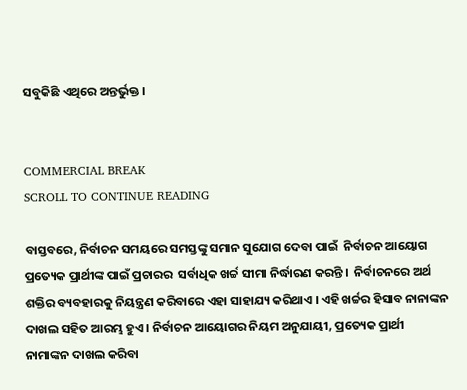ସବୁକିଛି ଏଥିରେ ଅନ୍ତର୍ଭୁକ୍ତ ।


COMMERCIAL BREAK
SCROLL TO CONTINUE READING

ବାସ୍ତବରେ, ନିର୍ବାଚନ ସମୟରେ ସମସ୍ତଙ୍କୁ ସମାନ ସୁଯୋଗ ଦେବା ପାଇଁ  ନିର୍ବାଚନ ଆୟୋଗ ପ୍ରତ୍ୟେକ ପ୍ରାର୍ଥୀଙ୍କ ପାଇଁ ପ୍ରଚାରର  ସର୍ବାଧିକ ଖର୍ଚ୍ଚ ସୀମା ନିର୍ଦ୍ଧାରଣ କରନ୍ତି ।  ନିର୍ବାଚନରେ ଅର୍ଥ ଶକ୍ତିର ବ୍ୟବହାରକୁ ନିୟନ୍ତ୍ରଣ କରିବାରେ ଏହା ସାହାଯ୍ୟ କରିଥାଏ । ଏହି ଖର୍ଚ୍ଚର ହିସାବ ନାନାଙ୍କନ ଦାଖଲ ସହିତ ଆରମ୍ଭ ହୁଏ । ନିର୍ବାଚନ ଆୟୋଗର ନିୟମ ଅନୁଯାୟୀ, ପ୍ରତ୍ୟେକ ପ୍ରାର୍ଥୀ ନାମାଙ୍କନ ଦାଖଲ କରିବା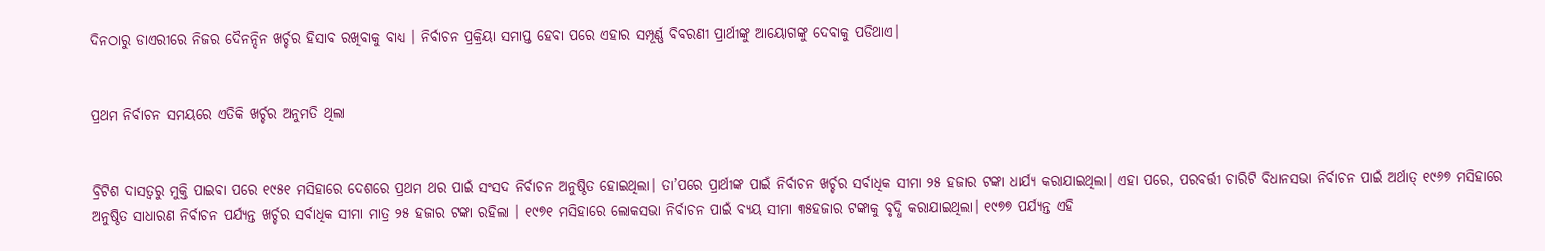ଦିନଠାରୁ ଡାଏରୀରେ ନିଜର ଦୈନନ୍ଦିନ ଖର୍ଚ୍ଚର ହିସାବ ରଖିବାକୁ ବାଧ୍ୟ । ନିର୍ବାଚନ ପ୍ରକ୍ରିୟା ସମାପ୍ତ ହେବା ପରେ ଏହାର ସମ୍ପୂର୍ଣ୍ଣ ବିବରଣୀ ପ୍ରାର୍ଥୀଙ୍କୁ ଆୟୋଗଙ୍କୁ ଦେବାକୁ ପଡିଥାଏ।


ପ୍ରଥମ ନିର୍ବାଚନ ସମୟରେ ଏତିକି ଖର୍ଚ୍ଚର ଅନୁମତି ଥିଲା


ବ୍ରିଟିଶ ଦାସତ୍ୱରୁ ମୁକ୍ତି ପାଇବା ପରେ ୧୯୫୧ ମସିହାରେ ଦେଶରେ ପ୍ରଥମ ଥର ପାଇଁ ସଂସଦ ନିର୍ବାଚନ ଅନୁଷ୍ଠିତ ହୋଇଥିଲା। ତା’ପରେ ପ୍ରାର୍ଥୀଙ୍କ ପାଇଁ ନିର୍ବାଚନ ଖର୍ଚ୍ଚର ସର୍ବାଧିକ ସୀମା ୨୫ ହଜାର ଟଙ୍କା ଧାର୍ଯ୍ୟ କରାଯାଇଥିଲା। ଏହା ପରେ, ପରବର୍ତ୍ତୀ ଚାରିଟି ବିଧାନସଭା ନିର୍ବାଚନ ପାଇଁ ଅର୍ଥାତ୍ ୧୯୬୭ ମସିହାରେ ଅନୁଷ୍ଠିତ ସାଧାରଣ ନିର୍ବାଚନ ପର୍ଯ୍ୟନ୍ତ ଖର୍ଚ୍ଚର ସର୍ବାଧିକ ସୀମା ମାତ୍ର ୨୫ ହଜାର ଟଙ୍କା ରହିଲା । ୧୯୭୧ ମସିହାରେ ଲୋକସଭା ନିର୍ବାଚନ ପାଇଁ ବ୍ୟୟ ସୀମା ୩୫ହଜାର ଟଙ୍କାକୁ ବୃଦ୍ଧି କରାଯାଇଥିଲା। ୧୯୭୭ ପର୍ଯ୍ୟନ୍ତ ଏହି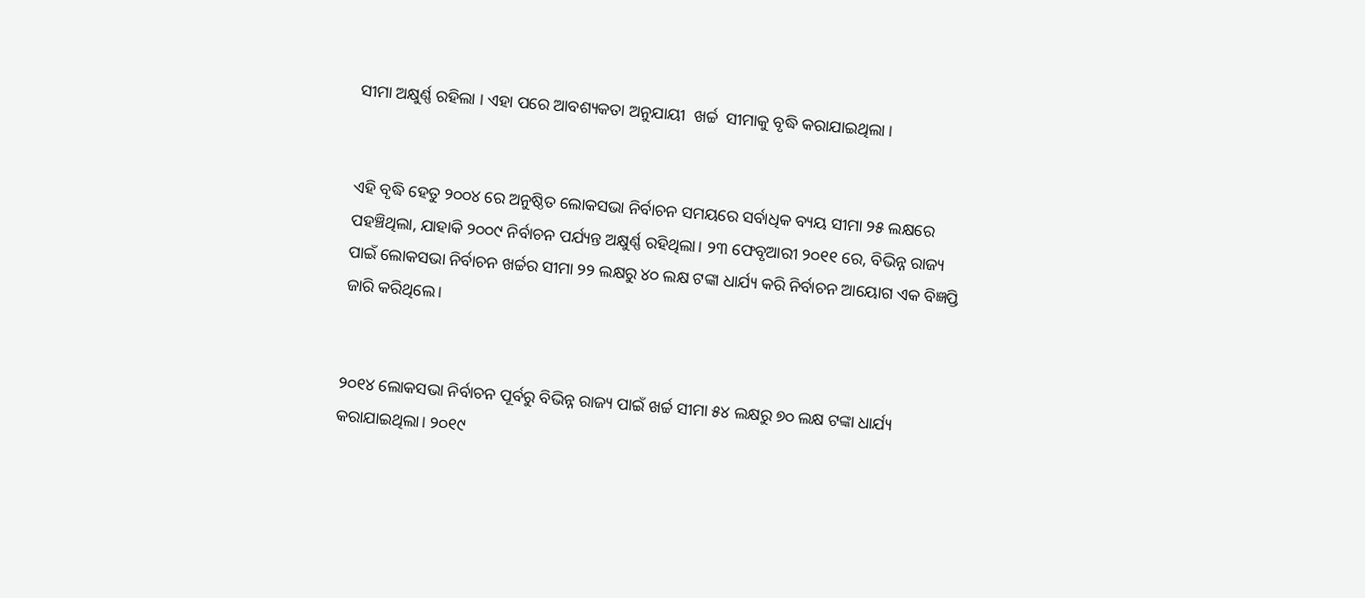ସୀମା ଅକ୍ଷୁର୍ଣ୍ଣ ରହିଲା । ଏହା ପରେ ଆବଶ୍ୟକତା ଅନୁଯାୟୀ  ଖର୍ଚ୍ଚ  ସୀମାକୁ ବୃଦ୍ଧି କରାଯାଇଥିଲା ।


ଏହି ବୃଦ୍ଧି ହେତୁ ୨୦୦୪ ରେ ଅନୁଷ୍ଠିତ ଲୋକସଭା ନିର୍ବାଚନ ସମୟରେ ସର୍ବାଧିକ ବ୍ୟୟ ସୀମା ୨୫ ଲକ୍ଷରେ ପହଞ୍ଚିଥିଲା, ଯାହାକି ୨୦୦୯ ନିର୍ବାଚନ ପର୍ଯ୍ୟନ୍ତ ଅକ୍ଷୁର୍ଣ୍ଣ ରହିଥିଲା। ୨୩ ଫେବୃଆରୀ ୨୦୧୧ ରେ, ବିଭିନ୍ନ ରାଜ୍ୟ ପାଇଁ ଲୋକସଭା ନିର୍ବାଚନ ଖର୍ଚ୍ଚର ସୀମା ୨୨ ଲକ୍ଷରୁ ୪୦ ଲକ୍ଷ ଟଙ୍କା ଧାର୍ଯ୍ୟ କରି ନିର୍ବାଚନ ଆୟୋଗ ଏକ ବିଜ୍ଞପ୍ତି ଜାରି କରିଥିଲେ।


୨୦୧୪ ଲୋକସଭା ନିର୍ବାଚନ ପୂର୍ବରୁ ବିଭିନ୍ନ ରାଜ୍ୟ ପାଇଁ ଖର୍ଚ୍ଚ ସୀମା ୫୪ ଲକ୍ଷରୁ ୭୦ ଲକ୍ଷ ଟଙ୍କା ଧାର୍ଯ୍ୟ କରାଯାଇଥିଲା। ୨୦୧୯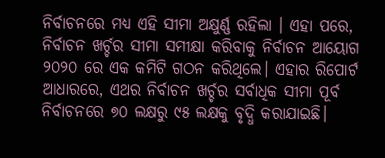ନିର୍ବାଚନରେ ମଧ୍ୟ ଏହି ସୀମା ଅକ୍ଷୁର୍ଣ୍ଣ ରହିଲା । ଏହା ପରେ, ନିର୍ବାଚନ ଖର୍ଚ୍ଚର ସୀମା ସମୀକ୍ଷା କରିବାକୁ ନିର୍ବାଚନ ଆୟୋଗ ୨୦୨୦ ରେ ଏକ କମିଟି ଗଠନ କରିଥିଲେ। ଏହାର ରିପୋର୍ଟ ଆଧାରରେ, ଏଥର ନିର୍ବାଚନ ଖର୍ଚ୍ଚର ସର୍ବାଧିକ ସୀମା ପୂର୍ବ ନିର୍ବାଚନରେ ୭୦ ଲକ୍ଷରୁ ୯୫ ଲକ୍ଷକୁ ବୃଦ୍ଧି କରାଯାଇଛି।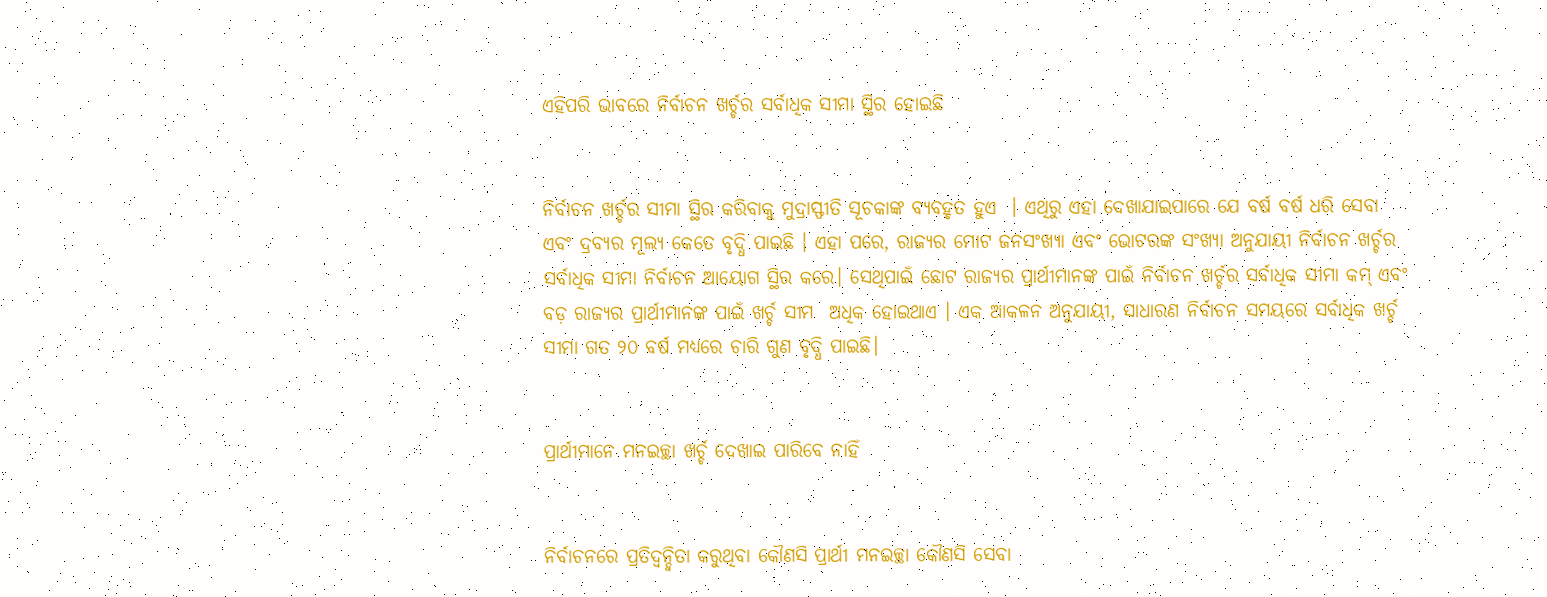ଏହିପରି ଭାବରେ ନିର୍ବାଚନ ଖର୍ଚ୍ଚର ସର୍ବାଧିକ ସୀମା ସ୍ଥିର ହୋଇଛି


ନିର୍ବାଚନ ଖର୍ଚ୍ଚର ସୀମା ସ୍ଥିର କରିବାକୁ ମୁଦ୍ରାସ୍ଫୀତି ସୂଚକାଙ୍କ ବ୍ୟବହୃତ ହୁଏ  । ଏଥିରୁ ଏହା ଦେଖାଯାଇପାରେ ଯେ ବର୍ଷ ବର୍ଷ ଧରି ସେବା ଏବଂ ଦ୍ରବ୍ୟର ମୂଲ୍ୟ କେତେ ବୃଦ୍ଧି ପାଇଛି । ଏହା ପରେ, ରାଜ୍ୟର ମୋଟ ଜନସଂଖ୍ୟା ଏବଂ ଭୋଟରଙ୍କ ସଂଖ୍ୟା ଅନୁଯାୟୀ ନିର୍ବାଚନ ଖର୍ଚ୍ଚର ସର୍ବାଧିକ ସୀମା ନିର୍ବାଚନ ଆୟୋଗ ସ୍ଥିର କରେ। ସେଥିପାଇଁ ଛୋଟ ରାଜ୍ୟର ପ୍ରାର୍ଥୀମାନଙ୍କ ପାଇଁ ନିର୍ବାଚନ ଖର୍ଚ୍ଚର ସର୍ବାଧିକ ସୀମା କମ୍ ଏବଂ ବଡ଼ ରାଜ୍ୟର ପ୍ରାର୍ଥୀମାନଙ୍କ ପାଇଁ ଖର୍ଚ୍ଚ ସୀମ  ଅଧିକ ହୋଇଥାଏ । ଏକ ଆକଳନ ଅନୁଯାୟୀ, ସାଧାରଣ ନିର୍ବାଚନ ସମୟରେ ସର୍ବାଧିକ ଖର୍ଚ୍ଚ ସୀମା ଗତ ୨୦ ବର୍ଷ ମଧ୍ୟରେ ଚାରି ଗୁଣ ବୃଦ୍ଧି ପାଇଛି।


ପ୍ରାର୍ଥୀମାନେ ମନଇଚ୍ଛା ଖର୍ଚ୍ଚ ଦେଖାଇ ପାରିବେ ନାହିଁ


ନିର୍ବାଚନରେ ପ୍ରତିଦ୍ୱନ୍ଦ୍ୱିତା କରୁଥିବା କୌଣସି ପ୍ରାର୍ଥୀ ମନଇଚ୍ଛା କୌଣସି ସେବା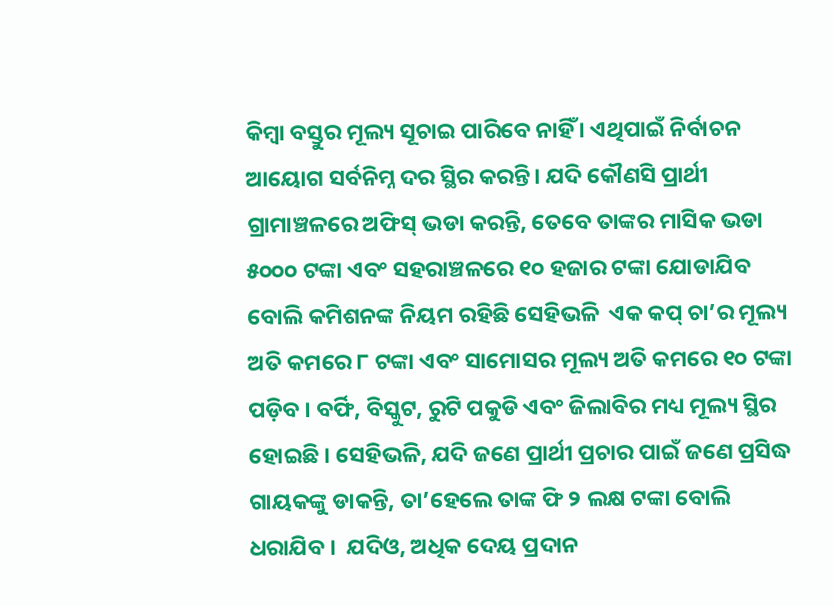କିମ୍ବା ବସ୍ତୁର ମୂଲ୍ୟ ସୂଚାଇ ପାରିବେ ନାହିଁ । ଏଥିପାଇଁ ନିର୍ବାଚନ ଆୟୋଗ ସର୍ବନିମ୍ନ ଦର ସ୍ଥିର କରନ୍ତି। ଯଦି କୌଣସି ପ୍ରାର୍ଥୀ ଗ୍ରାମାଞ୍ଚଳରେ ଅଫିସ୍ ଭଡା କରନ୍ତି, ତେବେ ତାଙ୍କର ମାସିକ ଭଡା ୫୦୦୦ ଟଙ୍କା ଏବଂ ସହରାଞ୍ଚଳରେ ୧୦ ହଜାର ଟଙ୍କା ଯୋଡାଯିବ ବୋଲି କମିଶନଙ୍କ ନିୟମ ରହିଛି ସେହିଭଳି  ଏକ କପ୍ ଚା’ର ମୂଲ୍ୟ ଅତି କମରେ ୮ ଟଙ୍କା ଏବଂ ସାମୋସର ମୂଲ୍ୟ ଅତି କମରେ ୧୦ ଟଙ୍କା ପଡ଼ିବ । ବର୍ଫି, ବିସ୍କୁଟ, ରୁଟି ପକୁଡି ଏବଂ ଜିଲାବିର ମଧ୍ୟ ମୂଲ୍ୟ ସ୍ଥିର ହୋଇଛି । ସେହିଭଳି, ଯଦି ଜଣେ ପ୍ରାର୍ଥୀ ପ୍ରଚାର ପାଇଁ ଜଣେ ପ୍ରସିଦ୍ଧ ଗାୟକଙ୍କୁ ଡାକନ୍ତି, ତା’ହେଲେ ତାଙ୍କ ଫି ୨ ଲକ୍ଷ ଟଙ୍କା ବୋଲି ଧରାଯିବ ।  ଯଦିଓ, ଅଧିକ ଦେୟ ପ୍ରଦାନ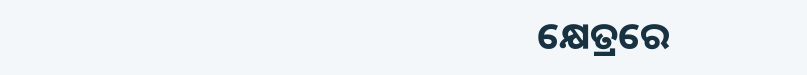କ୍ଷେତ୍ରରେ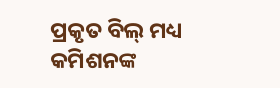ପ୍ରକୃତ ବିଲ୍ ମଧ୍ୟ କମିଶନଙ୍କ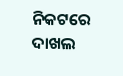ନିକଟରେ ଦାଖଲ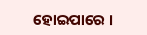ହୋଇପାରେ ।